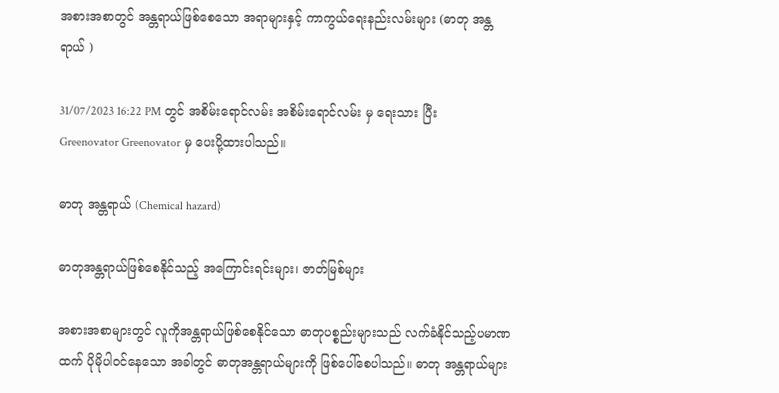အစားအစာတွင် အန္တရာယ်ဖြစ်စေသော အရာများနှင့် ကာကွယ်ရေးနည်းလမ်းများ (ဓာတု အန္တရာယ် )

31/07/2023 16:22 PM တွင် အစိမ်းရောင်လမ်း အစိမ်းရောင်လမ်း မှ ရေးသား ပြီး Greenovator Greenovator မှ ပေးပို့ထားပါသည်။

ဓာတု အန္တရာယ် (Chemical hazard)

ဓာတုအန္တရာယ်ဖြစ်စေနိုင်သည့် အကြောင်းရင်းများ၊ ဇာတ်မြစ်များ

အစားအစာများတွင် လူကိုအန္တရာယ်ဖြစ်စေနိုင်သော ဓာတုပစ္စည်းများသည် လက်ခံနိုင်သည့်ပမာဏထက် ပိုမိုပါဝင်နေသော အခါတွင် ဓာတုအန္တရာယ်များကို ဖြစ်ပေါ်စေပါသည်။ ဓာတု အန္တရာယ်များ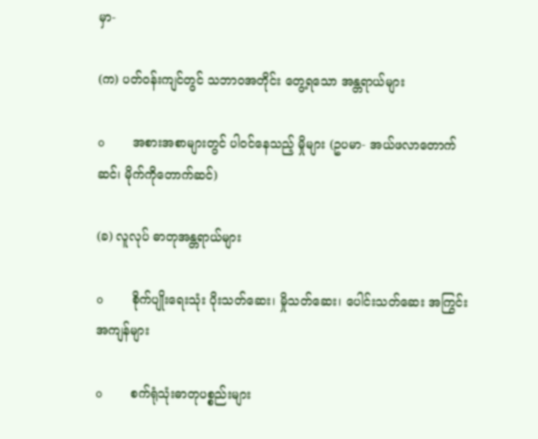မှာ-

(က) ပတ်၀န်းကျင်တွင် သဘာ၀အတိုင်း တွေ့ရသော အန္တရာယ်များ

o    အစားအစာများတွင် ပါ၀င်နေသည့် မှိုများ (ဥပမာ- အယ်ဖလာတောက်ဆင်၊ မိုက်ကိုတောက်ဆင်)

(ခ) လူလုပ် ဓာတုအန္တရာယ်များ

o    စိုက်ပျိုးရေးသုံး ပိုးသတ်ဆေး၊ မှိုသတ်ဆေး၊ ပေါင်းသတ်ဆေး အကြွင်းအကျန်များ

o    စက်ရုံသုံးဓာတုပစ္စည်းများ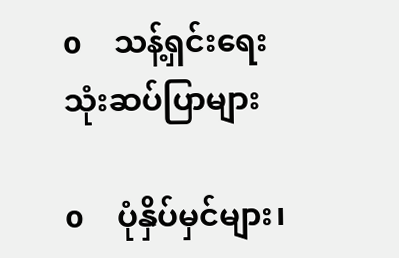o    သန့်ရှင်းရေးသုံးဆပ်ပြာများ

o    ပုံနှိပ်မှင်များ၊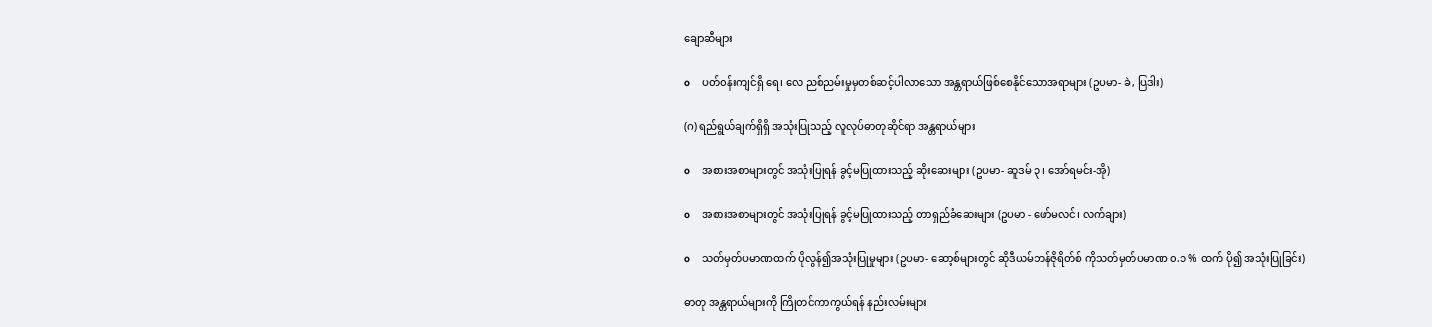ချောဆီများ

o    ပတ်၀န်းကျင်ရှိ ရေ၊ လေ ညစ်ညမ်းမှုမှတစ်ဆင့်ပါလာသော အန္တရာယ်ဖြစ်စေနိုင်သောအရာများ (ဥပမာ- ခဲ, ပြဒါး)

(ဂ) ရည်ရွယ်ချက်ရှိရှိ အသုံးပြုသည့် လူလုပ်ဓာတုဆိုင်ရာ အန္တရာယ်များ

o    အစားအစာများတွင် အသုံးပြုရန် ခွင့်မပြုထားသည့် ဆိုးဆေးများ (ဥပမာ- ဆူဒမ် ၃၊ အော်ရမင်း-အို)

o    အစားအစာများတွင် အသုံးပြုရန် ခွင့်မပြုထားသည့် တာရှည်ခံဆေးများ (ဥပမာ - ဖော်မလင်၊ လက်ချား)

o    သတ်မှတ်ပမာဏထက် ပိုလွန်၍အသုံးပြုမှုများ (ဥပမာ- ဆော့စ်များတွင် ဆိုဒီယမ်ဘန်ဇိုရိတ်စ် ကိုသတ်မှတ်ပမာဏ ၀.၁ % ထက် ပို၍ အသုံးပြုခြင်း)

ဓာတု အန္တရာယ်များကို ကြိုတင်ကာကွယ်ရန် နည်းလမ်းများ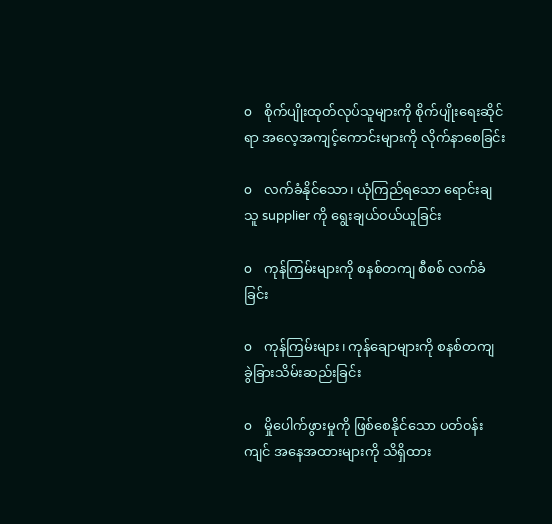o    စိုက်ပျိုးထုတ်လုပ်သူများကို စိုက်ပျိုးရေးဆိုင်ရာ အလေ့အကျင့်ကောင်းများကို လိုက်နာစေခြင်း

o    လက်ခံနိုင်သော၊ ယုံကြည်ရသော ရောင်းချသူ supplier ကို ရွေးချယ်၀ယ်ယူခြင်း

o    ကုန်ကြမ်းများကို စနစ်တကျ စီစစ် လက်ခံခြင်း

o    ကုန်ကြမ်းများ၊ ကုန်ချောများကို စနစ်တကျ ခွဲခြားသိမ်းဆည်းခြင်း

o    မှိုပေါက်ဖွားမှုကို ဖြစ်စေနိုင်သော ပတ်၀န်းကျင် အနေအထားများကို သိရှိထား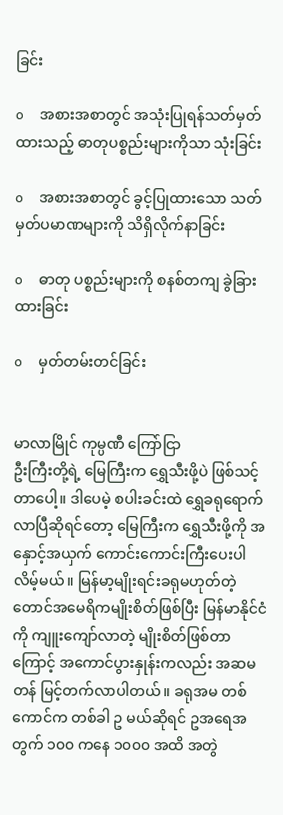ခြင်း

o    အစားအစာတွင် အသုံးပြုရန်သတ်မှတ်ထားသည့် ဓာတုပစ္စည်းများကိုသာ သုံးခြင်း

o    အစားအစာတွင် ခွင့်ပြုထားသော သတ်မှတ်ပမာဏများကို သိရှိလိုက်နာခြင်း

o    ဓာတု ပစ္စည်းများကို စနစ်တကျ ခွဲခြားထားခြင်း

o    မှတ်တမ်းတင်ခြင်း


မာလာမြိုင် ကုမ္ပဏီ ကြော်ငြာ
ဦးကြီးတို့ရဲ့ မြေကြီးက ရွှေသီးဖို့ပဲ ဖြစ်သင့်တာပေါ့။ ဒါပေမဲ့ စပါးခင်းထဲ ရွှေခရုရောက်လာပြီဆိုရင်တော့ မြေကြီးက ရွှေသီးဖို့ကို အနှောင့်အယှက် ကောင်းကောင်းကြီးပေးပါလိမ့်မယ်။ မြန်မာ့မျိုးရင်းခရုမဟုတ်တဲ့ တောင်အမေရိကမျိုးစိတ်ဖြစ်ပြီး မြန်မာနိုင်ငံကို ကျူးကျော်လာတဲ့ မျိုးစိတ်ဖြစ်တာကြောင့် အကောင်ပွားနှုန်းကလည်း အဆမတန် မြင့်တက်လာပါတယ်။ ခရုအမ တစ်ကောင်က တစ်ခါ ဥ မယ်ဆိုရင် ဥအရေအတွက် ၁၀၀ ကနေ ၁၀၀၀ အထိ အတွဲ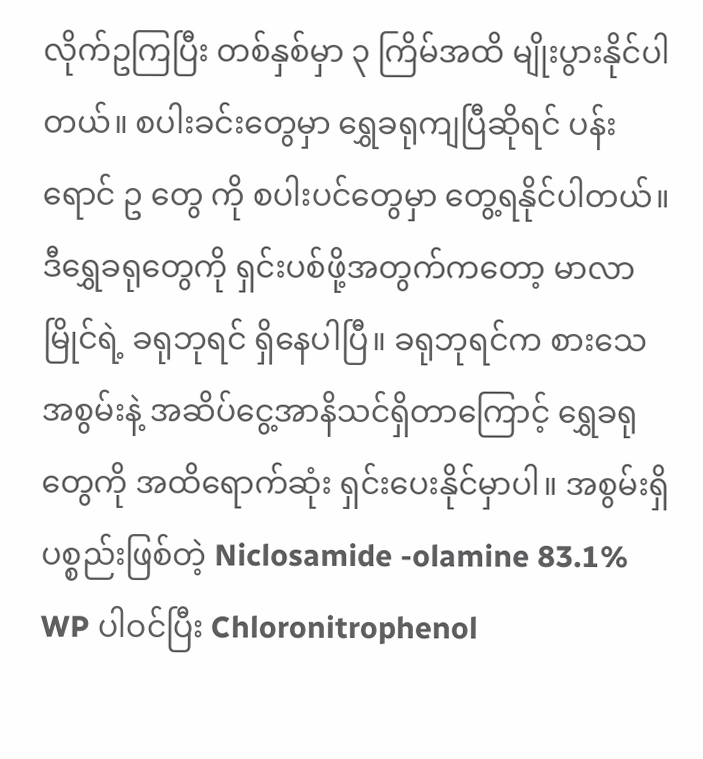လိုက်ဥကြပြီး တစ်နှစ်မှာ ၃ ကြိမ်အထိ မျိုးပွားနိုင်ပါတယ်။ စပါးခင်းတွေမှာ ရွှေခရုကျပြီဆိုရင် ပန်းရောင် ဥ တွေ ကို စပါးပင်တွေမှာ တွေ့ရနိုင်ပါတယ်။ ဒီရွှေခရုတွေကို ရှင်းပစ်ဖို့အတွက်ကတော့ မာလာမြိုင်ရဲ့ ခရုဘုရင် ရှိနေပါပြီ။ ခရုဘုရင်က စားသေအစွမ်းနဲ့ အဆိပ်ငွေ့အာနိသင်ရှိတာကြောင့် ရွှေခရုတွေကို အထိရောက်ဆုံး ရှင်းပေးနိုင်မှာပါ။ အစွမ်းရှိပစ္စည်းဖြစ်တဲ့ Niclosamide -olamine 83.1% WP ပါဝင်ပြီး Chloronitrophenol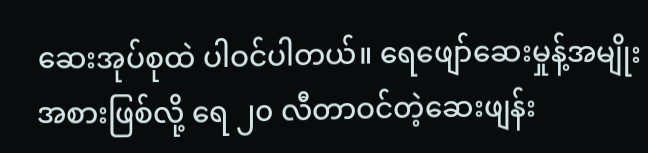ဆေးအုပ်စုထဲ ပါဝင်ပါတယ်။ ရေဖျော်ဆေးမှုန့်အမျိုးအစားဖြစ်လို့ ရေ ၂၀ လီတာဝင်တဲ့ဆေးဖျန်း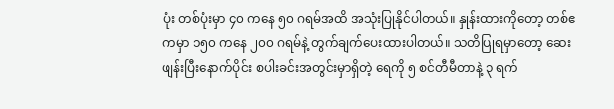ပုံး တစ်ပုံးမှာ ၄၀ ကနေ ၅၀ ဂရမ်အထိ အသုံးပြုနိုင်ပါတယ်။ နှုန်းထားကိုတော့ တစ်ဧကမှာ ၁၅၀ ကနေ ၂၀၀ ဂရမ်နဲ့ တွက်ချက်ပေးထားပါတယ်။ သတိပြုရမှာတော့ ဆေးဖျန်းပြီးနောက်ပိုင်း စပါးခင်းအတွင်းမှာရှိတဲ့ ရေကို ၅ စင်တီမီတာနဲ့ ၃ ရက်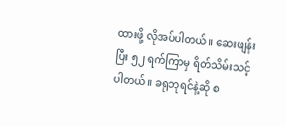ထားဖို့ လိုအပ်ပါတယ်။ ဆေးဖျန်းပြီး ၅၂ ရက်ကြာမှ ရိတ်သိမ်းသင့်ပါတယ်။ ခရုဘုရင်နဲ့ဆို စ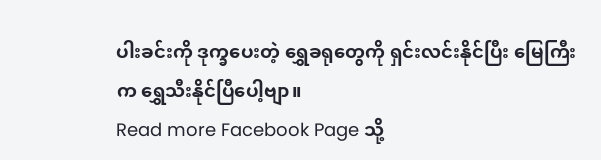ပါးခင်းကို ဒုက္ခပေးတဲ့ ရွှေခရုတွေကို ရှင်းလင်းနိုင်ပြီး မြေကြီးက ရွှေသီးနိုင်ပြီပေါ့ဗျာ။
Read more Facebook Page သို့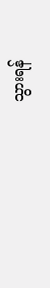သွားရန်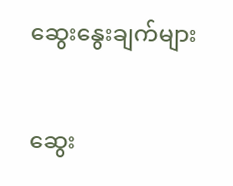ဆွေးနွေးချက်များ

ဆွေး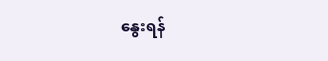နွေးရန်